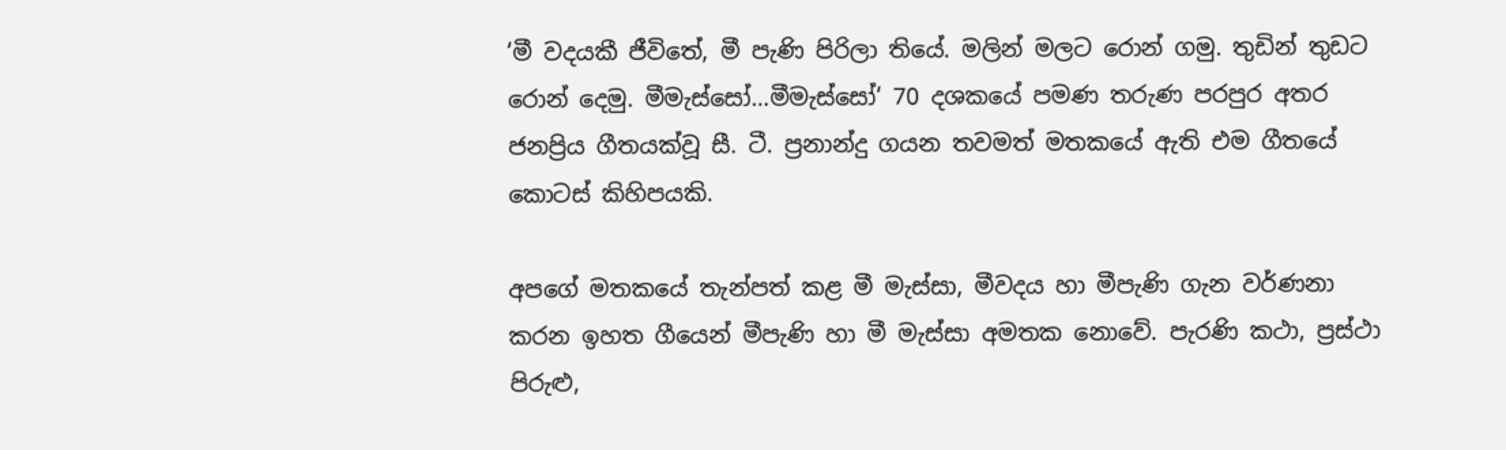‘මී වදයකී ජීවිතේ, මී පැණි පිරිලා තියේ. මලින් මලට රොන් ගමු. තුඩින් තුඩට රොන් දෙමු. මීමැස්සෝ...මීමැස්සෝ‘ 70 දශකයේ පමණ තරුණ පරපුර අතර ජනප්‍රිය ගීතයක්වූ සී. ටී. ප්‍රනාන්දු ගයන තවමත් මතකයේ ඇති එම ගීතයේ කොටස් කිහිපයකි.

අපගේ මතකයේ තැන්පත් කළ මී මැස්සා, මීවදය හා මීපැණි ගැන වර්ණනා කරන ඉහත ගීයෙන් මීපැණි හා මී මැස්සා අමතක නොවේ. පැරණි කථා, ප්‍රස්ථා පිරුළු,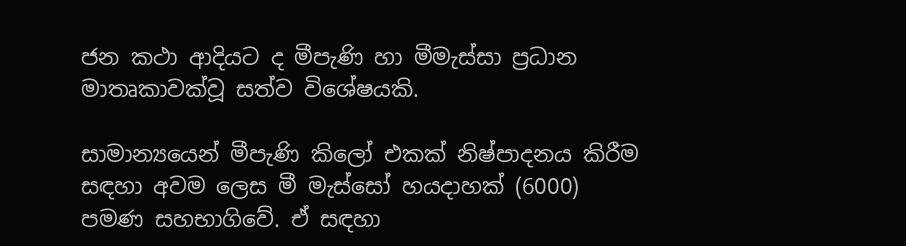ජන කථා ආදියට ද මීපැණි හා මීමැස්සා ප්‍රධාන මාතෘකාවක්වූ සත්ව විශේෂයකි.

සාමාන්‍යයෙන් මීපැණි කිලෝ එකක් නිෂ්පාදනය කිරීම සඳහා අවම ලෙස මී මැස්සෝ හයදාහක් (6000) පමණ සහභාගිවේ. ඒ සඳහා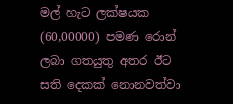මල් හැට ලක්ෂයක (60,00000) පමණ රොන් ලබා ගතයුතු අතර ඊට සති දෙකක් නොනවත්වා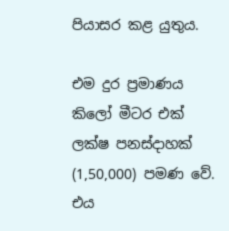පියාසර කළ යුතුය.

එම දුර ප්‍රමාණය කිලෝ මීටර එක් ලක්ෂ පනස්දාහක් (1,50,000) පමණ වේ. එය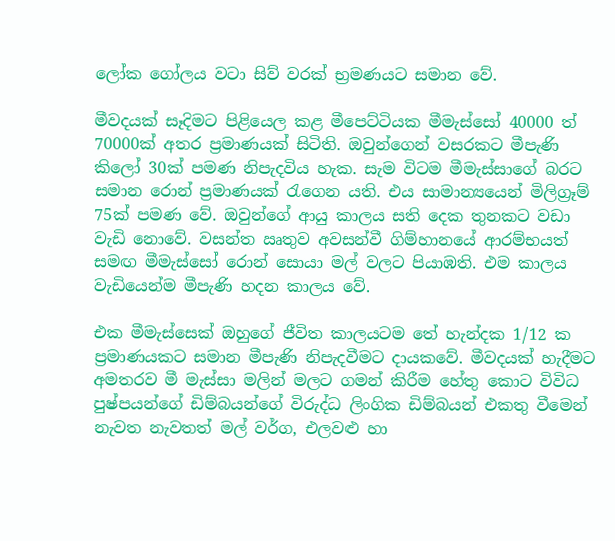ලෝක ගෝලය වටා සිව් වරක් භ්‍රමණයට සමාන වේ.

මීවදයක් සෑදිමට පිළියෙල කළ මීපෙට්ටියක මීමැස්සෝ 40000 ත් 70000ක් අතර ප්‍රමාණයක් සිටිති. ඔවුන්ගෙන් වසරකට මීපැණි කිලෝ 30ක් පමණ නිපැදවිය හැක. සැම විටම මීමැස්සාගේ බරට සමාන රොන් ප්‍රමාණයක් රැගෙන යති. එය සාමාන්‍යයෙන් මිලිග්‍රෑම් 75ක් පමණ වේ. ඔවුන්ගේ ආයු කාලය සති දෙක තුනකට වඩා වැඩි නොවේ. වසන්ත ඍතුව අවසන්වී ගිම්හානයේ ආරම්භයත් සමඟ මීමැස්සෝ රොන් සොයා මල් වලට පියාඹති. එම කාලය වැඩියෙන්ම මීපැණි හදන කාලය වේ.

එක මීමැස්සෙක් ඔහුගේ ජීවිත කාලයටම තේ හැන්දක 1/12 ක ප්‍රමාණයකට සමාන මීපැණි නිපැදවීමට දායකවේ. මීවදයක් හැදීමට අමතරව මී මැස්සා මලින් මලට ගමන් කිරීම හේතු කොට විවිධ පුෂ්පයන්ගේ ඩිම්බයන්ගේ විරුද්ධ ලිංගික ඩිම්බයන් එකතු වීමෙන් නැවත නැවතත් මල් වර්ග, එලවළු හා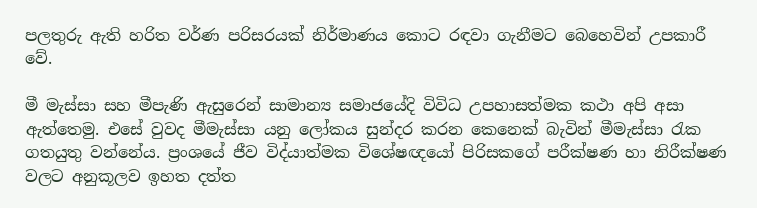පලතුරු ඇති හරිත වර්ණ පරිසරයක් නිර්මාණය කොට රඳවා ගැනීමට බෙහෙවින් උපකාරී වේ.

මී මැස්සා සහ මීපැණි ඇසුරෙන් සාමාන්‍ය සමාජයේදි විවිධ උපහාසත්මක කථා අපි අසා ඇත්තෙමු. එසේ වුවද මීමැස්සා යනු ලෝකය සුන්දර කරන කෙනෙක් බැවින් මීමැස්සා රැක ගතයුතු වන්නේය. ප්‍රංශයේ ජීව විද්යාත්මක විශේෂඥයෝ පිරිසකගේ පරීක්ෂණ හා නිරීක්ෂණ වලට අනුකූලව ඉහත දත්ත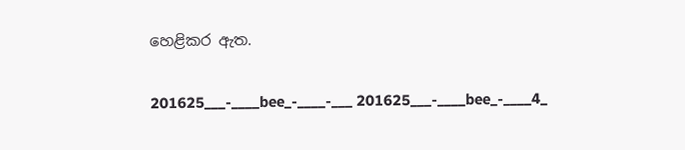හෙළිකර ඇත.

201625___-____bee_-____-___ 201625___-____bee_-____4_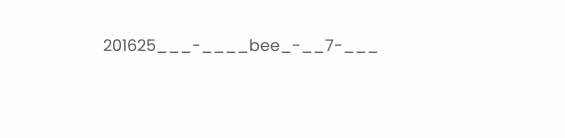201625___-____bee_-__7-___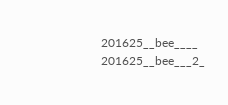201625__bee____ 201625__bee___2_